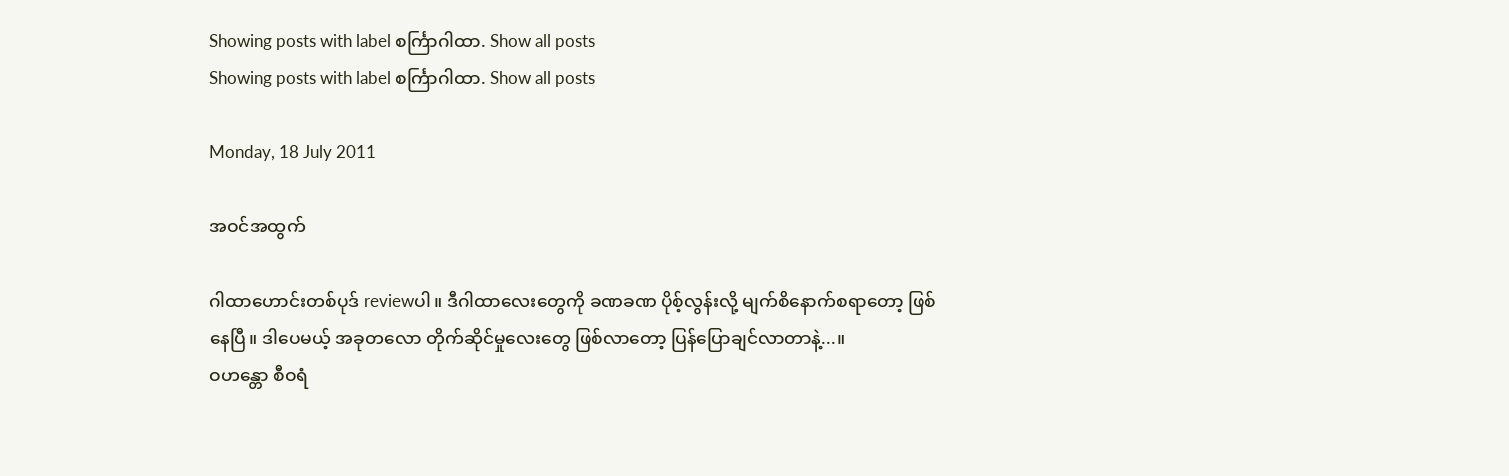Showing posts with label စင်္ကြာဂါထာ. Show all posts
Showing posts with label စင်္ကြာဂါထာ. Show all posts

Monday, 18 July 2011

အဝင်အထွက်

ဂါထာဟောင်းတစ်ပုဒ် reviewပါ။ ဒီဂါထာလေးတွေကို ခဏခဏ ပိုစ့်လွန်းလို့ မျက်စိနောက်စရာတော့ ဖြစ်နေပြီ။ ဒါပေမယ့် အခုတလော တိုက်ဆိုင်မှုလေးတွေ ဖြစ်လာတော့ ပြန်ပြောချင်လာတာနဲ့...။
ဝဟန္တော စီဝရံ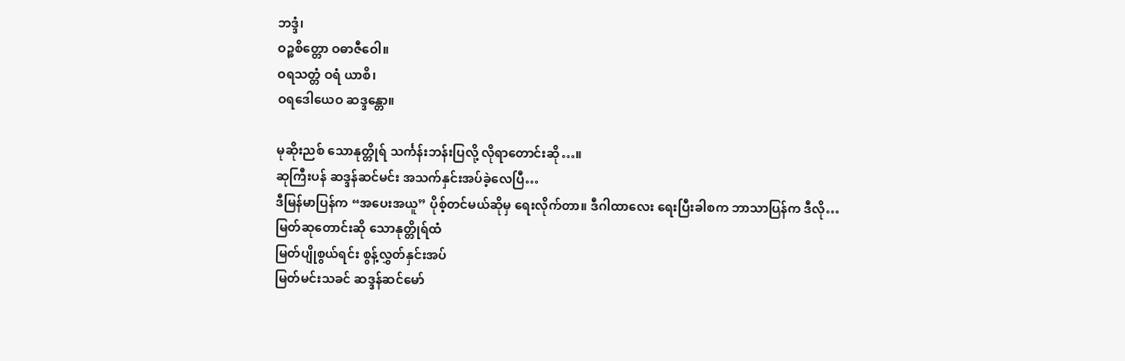ဘဒ္ဒံ၊
ဝဉ္စစိတ္တော ဝဓာဇီဝေါ။
ဝရသတ္တံ ဝရံ ယာစိ၊
ဝရဒေါယေဝ ဆဒ္ဒန္တော။

မုဆိုးညစ် သောနုတ္တိုရ် သင်္ကန်းဘန်းပြလို့ လိုရာတောင်းဆို…။
ဆုကြီးပန် ဆဒ္ဒန်ဆင်မင်း အသက်နှင်းအပ်ခဲ့လေပြီ…
ဒီမြန်မာပြန်က “အပေးအယူ” ပိုစ့်တင်မယ်ဆိုမှ ရေးလိုက်တာ။ ဒီဂါထာလေး ရေးပြီးခါစက ဘာသာပြန်က ဒီလို…
မြတ်ဆုတောင်းဆို သောနုတ္တိုရ်ထံ
မြတ်ပျိုစွယ်ရင်း စွန့်လွှတ်နှင်းအပ်
မြတ်မင်းသခင် ဆဒ္ဒန်ဆင်မော်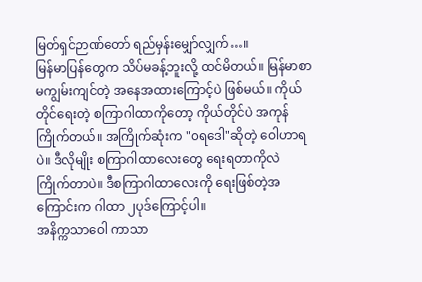မြတ်ရှင်ဉာဏ်တော် ရည်မှန်းမျှော်လျှက်…။
မြန်မာပြန်တွေက သိပ်မခန့်ဘူးလို့ ထင်မိတယ်။ မြန်မာစာ မကျွမ်းကျင်တဲ့ အနေအထားကြောင့်ပဲ ဖြစ်မယ်။ ကိုယ်တိုင်ရေးတဲ့ စကြာဂါထာကိုတော့ ကိုယ်တိုင်ပဲ အကုန် ကြိုက်တယ်။ အကြိုက်ဆုံးက "၀ရဒေါ"ဆိုတဲ့ ဝေါဟာရပဲ။ ဒီလိုမျိုး စကြာဂါထာလေးတွေ ရေးရတာကိုလဲ ကြိုက်တာပဲ။ ဒီစကြာဂါထာလေးကို ရေးဖြစ်တဲ့အကြောင်းက ဂါထာ ၂ပုဒ်ကြောင့်ပါ။
အနိက္ကသာဝေါ ကာသာ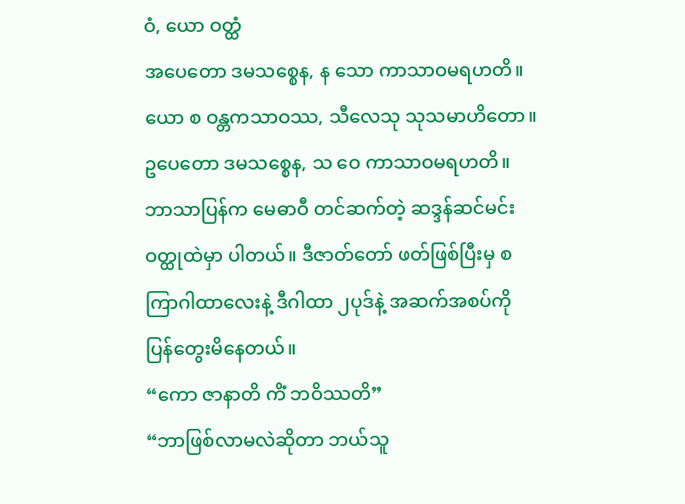ဝံ, ယော ဝတ္ထံ
အပေတော ဒမသစ္စေန, န သော ကာသာဝမရဟတိ။
ယော စ ဝန္တကသာဝဿ, သီလေသု သုသမာဟိတော။
ဥပေတော ဒမသစ္စေန, သ ဝေ ကာသာဝမရဟတိ။
ဘာသာပြန်က မေဓာဝီ တင်ဆက်တဲ့ ဆဒ္ဒန်ဆင်မင်းဝတ္ထုထဲမှာ ပါတယ်။ ဒီဇာတ်တော် ဖတ်ဖြစ်ပြီးမှ စကြာဂါထာလေးနဲ့ ဒီဂါထာ ၂ပုဒ်နဲ့ အဆက်အစပ်ကို ပြန်တွေးမိနေတယ်။
“ကော ဇာနာတိ ကိံ ဘဝိဿတိ”
“ဘာဖြစ်လာမလဲဆိုတာ ဘယ်သူ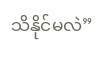သိနိုင်မလဲ”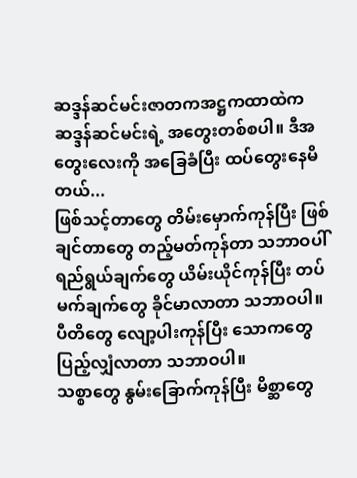ဆဒ္ဒန်ဆင်မင်းဇာတကအဋ္ဌကထာထဲက ဆဒ္ဒန်ဆင်မင်းရဲ့ အတွေးတစ်စပါ။ ဒီအတွေးလေးကို အခြေခံပြီး ထပ်တွေးနေမိတယ်...
ဖြစ်သင့်တာတွေ တိမ်းမှောက်ကုန်ပြီး ဖြစ်ချင်တာတွေ တည့်မတ်ကုန်တာ သဘာဝပါ်
ရည်ရွယ်ချက်တွေ ယိမ်းယိုင်ကုန်ပြီး တပ်မက်ချက်တွေ ခိုင်မာလာတာ သဘာဝပါ။
ပီတိတွေ လျော့ပါးကုန်ပြီး သောကတွေ ပြည့်လျှံလာတာ သဘာဝပါ။
သစ္စာတွေ နွမ်းခြောက်ကုန်ပြီး မိစ္ဆာတွေ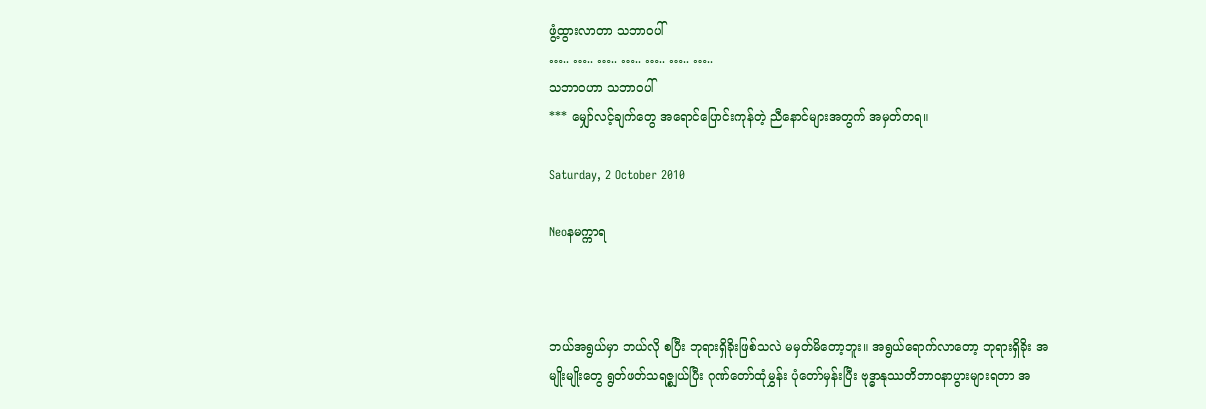ဖွံ့ထွားလာတာ သဘာဝပါ်
….. ….. ….. ….. ….. ….. …..
သဘာဝဟာ သဘာဝပါ်
*** မျှော်လင့်ချက်တွေ အရောင်ပြောင်းကုန်တဲ့ ညီနောင်များအတွက် အမှတ်တရ။

Saturday, 2 October 2010

Neoနမက္ကာရ



ဘယ်အရွယ်မှာ ဘယ်လို စပြီး ဘုရားရှိခိုးဖြစ်သလဲ မမှတ်မိတော့ဘူး။ အရွယ်ရောက်လာတော့ ဘုရားရှိခိုး အမျိုးမျိုးတွေ ရွတ်ဖတ်သရဇ္စျယ်ပြီး ဂုဏ်တော်ထုံမွှန်း ပုံတော်မှန်းပြီး ဗုဒ္ဓာနုဿတိဘာ၀နာပွားများရတာ အ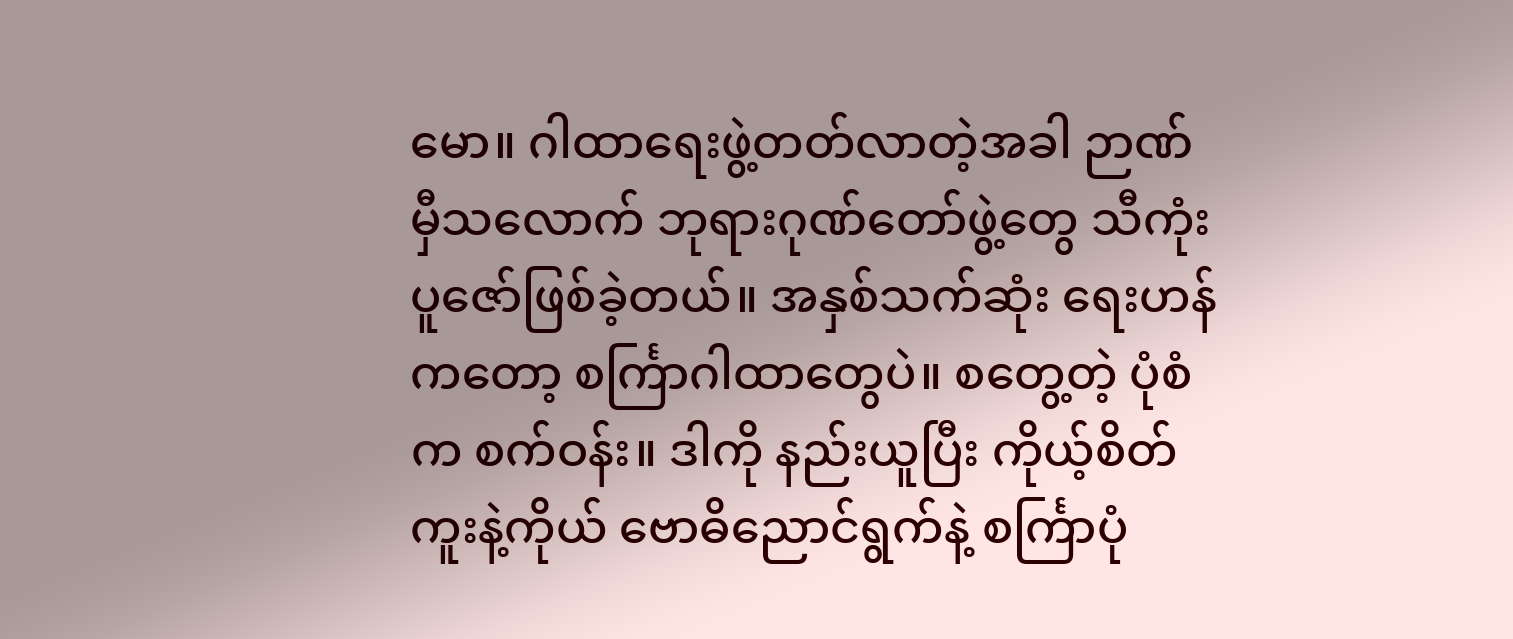မော။ ဂါထာရေးဖွဲ့တတ်လာတဲ့အခါ ဉာဏ်မှီသလောက် ဘုရားဂုဏ်တော်ဖွဲ့တွေ သီကုံးပူဇော်ဖြစ်ခဲ့တယ်။ အနှစ်သက်ဆုံး ရေးဟန်ကတော့ စင်္ကြာဂါထာတွေပဲ။ စတွေ့တဲ့ ပုံစံက စက်ဝန်း။ ဒါကို နည်းယူပြီး ကိုယ့်စိတ်ကူးနဲ့ကိုယ် ဗောဓိညောင်ရွက်နဲ့ စင်္ကြာပုံ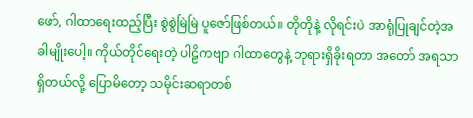ဖော်, ဂါထာရေးထည့်ပြီး စွဲစွဲမြဲမြဲ ပူဇော်ဖြစ်တယ်။ တိုတိုနဲ့ လိုရင်းပဲ အာရုံပြုချင်တဲ့အခါမျိုးပေါ့။ ကိုယ်တိုင်ရေးတဲ့ ပါဠိကဗျာ ဂါထာတွေနဲ့ ဘုရားရှိခိုးရတာ အတော် အရသာရှိတယ်လို့ ပြောမိတော့ သမိုင်းဆရာတစ်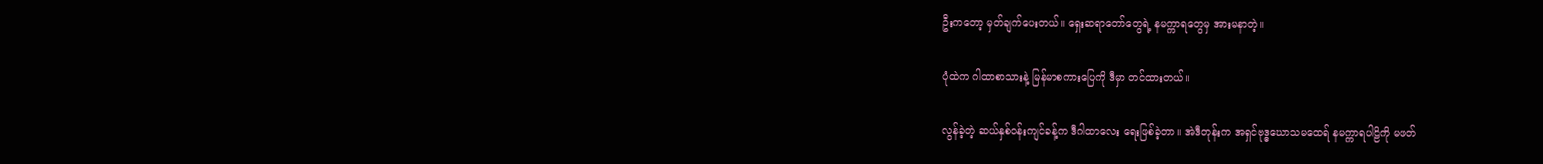ဦးကတော့ မှတ်ချက်ပေးတယ်။ ရှေးဆရာတော်တွေရဲ့ နမက္ကာရတွေမှ အားမနာတဲ့။

ပုံထဲက ဂါထာစာသားနဲ့ မြန်မာစကားပြေကို ဒီမှာ တင်ထားတယ်။

လွန်ခဲ့တဲ့ ဆယ်နှစ်ဝန်းကျင်ခန့်က ဒီဂါထာလေး ရေးဖြစ်ခဲ့တာ။ အဲဒီတုန်းက အရှင်ဗုဒ္ဓဃောသမထေရ် နမက္ကာရပါဠိကို မဖတ်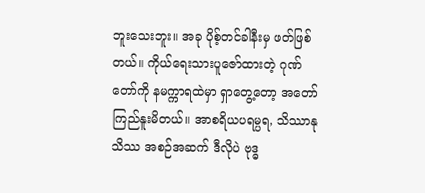ဘူးသေးဘူး။ အခု ပိုစ့်တင်ခါနီးမှ ဖတ်ဖြစ်တယ်။ ကိုယ်ရေးသားပူဇော်ထားတဲ့ ဂုဏ်တော်ကို နမက္ကာရထဲမှာ ရှာတွေ့တော့ အတော် ကြည်နူးမိတယ်။ အာစရိယပရမ္ပရ, သိဿာနုသိဿ အစဉ်အဆက် ဒီလိုပဲ ဗုဒ္ဓ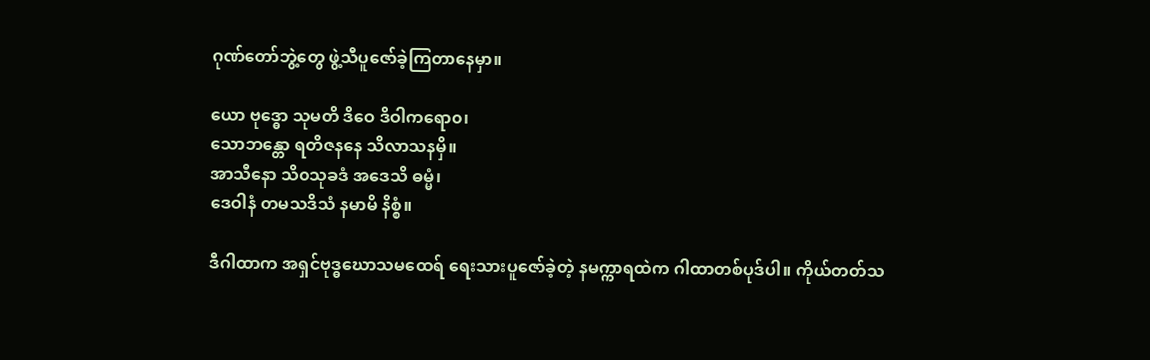ဂုဏ်တော်ဘွဲ့တွေ ဖွဲ့သီပူဇော်ခဲ့ကြတာနေမှာ။

ယော ဗုဒ္ဓော သုမတိ ဒိဝေ ဒိဝါကရော၀၊
သောဘန္တော ရတိဇနနေ သိလာသနမှိ။
အာသီနော သိ၀သုခဒံ အဒေသိ ဓမ္မံ၊
ဒေဝါနံ တမသဒိသံ နမာမိ နိစ္စံ။

ဒီဂါထာက အရှင်ဗုဒ္ဓဃောသမထေရ် ရေးသားပူဇော်ခဲ့တဲ့ နမက္ကာရထဲက ဂါထာတစ်ပုဒ်ပါ။ ကိုယ်တတ်သ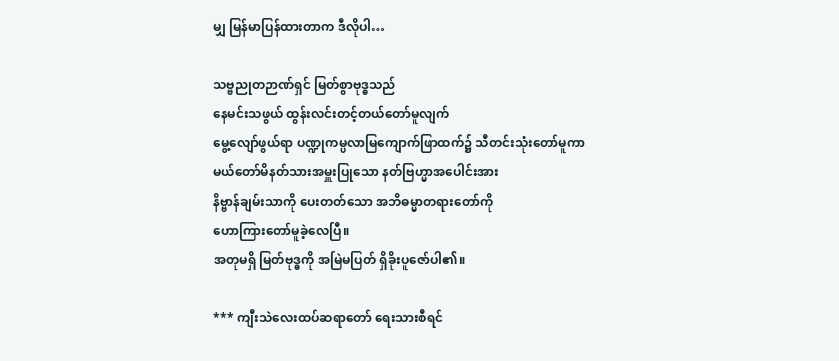မျှ မြန်မာပြန်ထားတာက ဒီလိုပါ…

သဗ္ဗညုတဉာဏ်ရှင် မြတ်စွာဗုဒ္ဓသည်
နေမင်းသဖွယ် ထွန်းလင်းတင့်တယ်တော်မူလျက်
မွေ့လျော်ဖွယ်ရာ ပဏ္ဍုကမ္ပလာမြကျောက်ဖြာထက်၌ သီတင်းသုံးတော်မူကာ
မယ်တော်မိနတ်သားအမှူးပြုသော နတ်ဗြဟ္မာအပေါင်းအား
နိဗ္ဗာန်ချမ်းသာကို ပေးတတ်သော အဘိဓမ္မာတရားတော်ကို
ဟောကြားတော်မူခဲ့လေပြီ။
အတုမရှိ မြတ်ဗုဒ္ဓကို အမြဲမပြတ် ရှိခိုးပူဇော်ပါ၏။

*** ကျီးသဲလေးထပ်ဆရာတော် ရေးသားစီရင်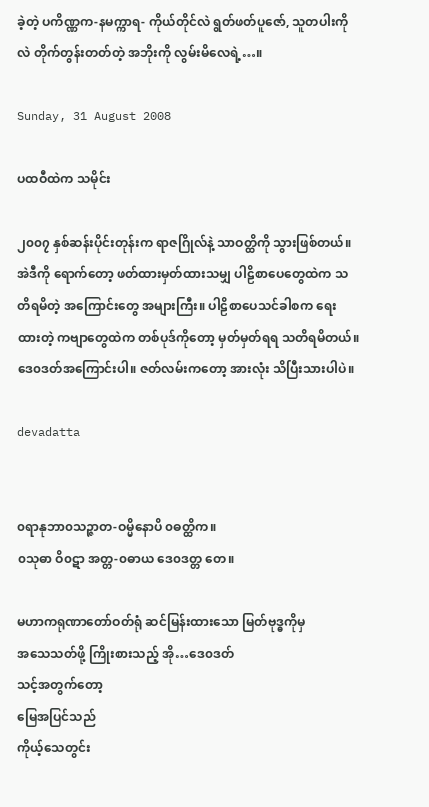ခဲ့တဲ့ ပကိဏ္ဏက-နမက္ကာရ- ကိုယ်တိုင်လဲ ရွတ်ဖတ်ပူဇော်, သူတပါးကိုလဲ တိုက်တွန်းတတ်တဲ့ အဘိုးကို လွမ်းမိလေရဲ့…။

Sunday, 31 August 2008

ပထဝီထဲက သမိုင်း

၂၀၀၇ နှစ်ဆန်းပိုင်းတုန်းက ရာဇဂြိုလ်နဲ့ သာဝတ္ထိကို သွားဖြစ်တယ်။ အဲဒီကို ရောက်တော့ ဖတ်ထားမှတ်ထားသမျှ ပါဠိစာပေတွေထဲက သတိရမိတဲ့ အကြောင်းတွေ အများကြီး။ ပါဠိစာပေသင်ခါစက ရေးထားတဲ့ ကဗျာတွေထဲက တစ်ပုဒ်ကိုတော့ မှတ်မှတ်ရရ သတိရမိတယ်။ ဒေ၀ဒတ်အကြောင်းပါ။ ဇတ်လမ်းကတော့ အားလုံး သိပြီးသားပါပဲ။

devadatta


၀ရာနုဘာ၀သဉ္ဇာတ-ဝမ္မိနောပိ ၀ဓတ္ထိက။
၀သုဓာ ဝိ၀ဋာ အတ္တ-၀ဓာယ ဒေ၀ဒတ္တ တေ။

မဟာကရုဏာတော်ဝတ်ရုံ ဆင်မြန်းထားသော မြတ်ဗုဒ္ဓကိုမှ
အသေသတ်ဖို့ ကြိုးစားသည့် အို…ဒေ၀ဒတ်
သင့်အတွက်တော့
မြေအပြင်သည်
ကိုယ့်သေတွင်း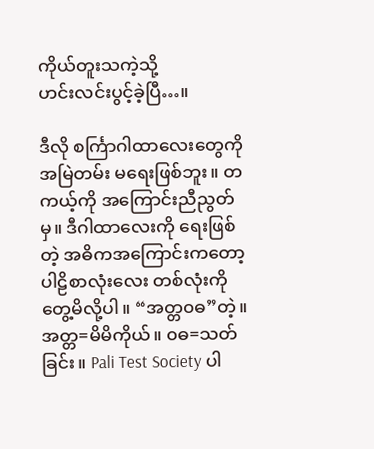ကိုယ်တူးသကဲ့သို့
ဟင်းလင်းပွင့်ခဲ့ပြီ…။

ဒီလို စင်္ကြာဂါထာလေးတွေကို အမြဲတမ်း မရေးဖြစ်ဘူး။ တကယ့်ကို အကြောင်းညီညွတ်မှ။ ဒီဂါထာလေးကို ရေးဖြစ်တဲ့ အဓိကအကြောင်းကတော့ ပါဠိစာလုံးလေး တစ်လုံးကို တွေ့မိလို့ပါ။ “အတ္တ၀ဓ”တဲ့။ အတ္တ=မိမိကိုယ်။ ၀ဓ=သတ်ခြင်း။ Pali Test Society ပါ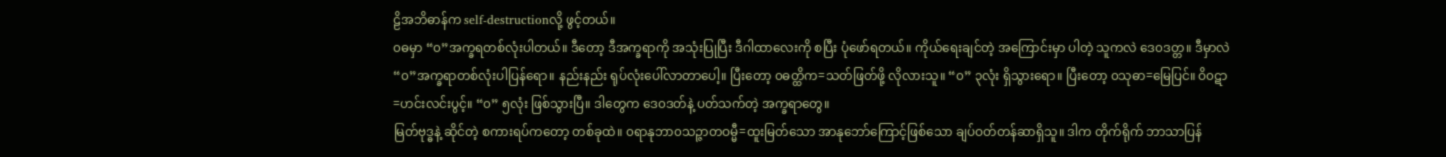ဠိအဘိဓာန်က self-destructionလို့ ဖွင့်တယ်။
၀ဓမှာ “၀”အက္ခရတစ်လုံးပါတယ်။ ဒီတော့ ဒီအက္ခရာကို အသုံးပြုပြီး ဒီဂါထာလေးကို စပြီး ပုံဖော်ရတယ်။ ကိုယ်ရေးချင်တဲ့ အကြောင်းမှာ ပါတဲ့ သူကလဲ ဒေ၀ဒတ္တ။ ဒီမှာလဲ “၀”အက္ခရာတစ်လုံးပါပြန်ရော။ နည်းနည်း ရုပ်လုံးပေါ်လာတာပေါ့။ ပြီးတော့ ၀ဓတ္ထိက=သတ်ဖြတ်ဖို့ လိုလားသူ။ “၀” ၃လုံး ရှိသွားရော။ ပြီးတော့ ၀သုဓာ=မြေပြင်။ ဝိ၀ဋာ=ဟင်းလင်းပွင့်။ “၀” ၅လုံး ဖြစ်သွားပြီ။ ဒါတွေက ဒေ၀ဒတ်နဲ့ ပတ်သက်တဲ့ အက္ခရာတွေ။
မြတ်ဗုဒ္ဓနဲ့ ဆိုင်တဲ့ စကားရပ်ကတော့ တစ်ခုထဲ။ ၀ရာနုဘာ၀သဉ္ဇာတဝမ္မီ=ထူးမြတ်သော အာနုဘော်ကြောင့်ဖြစ်သော ချပ်ဝတ်တန်ဆာရှိသူ။ ဒါက တိုက်ရိုက် ဘာသာပြန်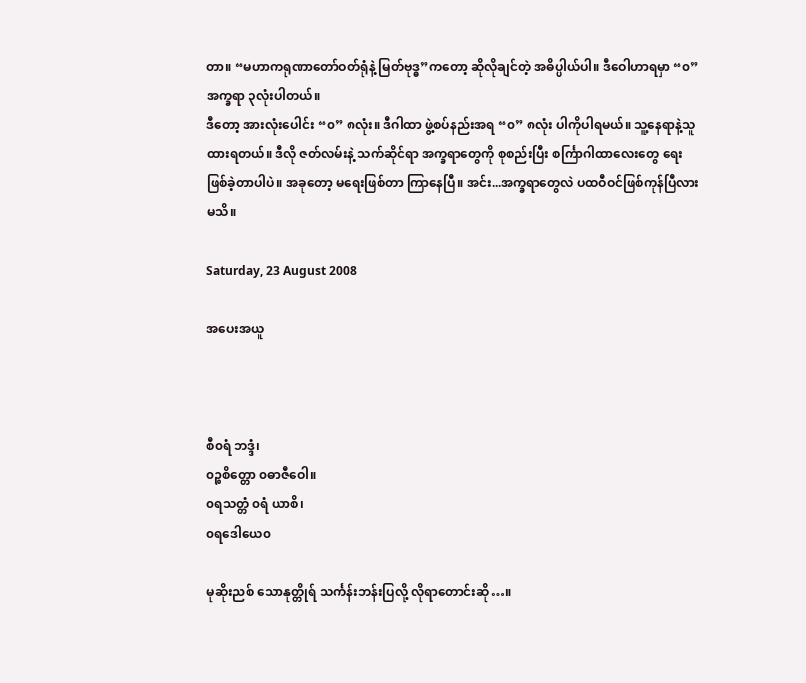တာ။ “မဟာကရုဏာတော်ဝတ်ရုံနဲ့ မြတ်ဗုဒ္ဓ”ကတော့ ဆိုလိုချင်တဲ့ အဓိပ္ပါယ်ပါ။ ဒီဝေါဟာရမှာ “၀”အက္ခရာ ၃လုံးပါတယ်။
ဒီတော့ အားလုံးပေါင်း “၀” ၈လုံး။ ဒီဂါထာ ဖွဲ့စပ်နည်းအရ “၀” ၈လုံး ပါကိုပါရမယ်။ သူ့နေရာနဲ့သူ ထားရတယ်။ ဒီလို ဇတ်လမ်းနဲ့ သက်ဆိုင်ရာ အက္ခရာတွေကို စုစည်းပြီး စင်္ကြာဂါထာလေးတွေ ရေးဖြစ်ခဲ့တာပါပဲ။ အခုတော့ မရေးဖြစ်တာ ကြာနေပြီ။ အင်း...အက္ခရာတွေလဲ ပထဝီဝင်ဖြစ်ကုန်ပြီလားမသိ။

Saturday, 23 August 2008

အပေးအယူ



စီ၀ရံ ဘဒ္ဒံ၊
၀ဉ္စစိတ္တော ၀ဓာဇီဝေါ။
၀ရသတ္တံ ၀ရံ ယာစိ၊
၀ရဒေါယေ၀

မုဆိုးညစ် သောနုတ္တိုရ် သင်္ကန်းဘန်းပြလို့ လိုရာတောင်းဆို…။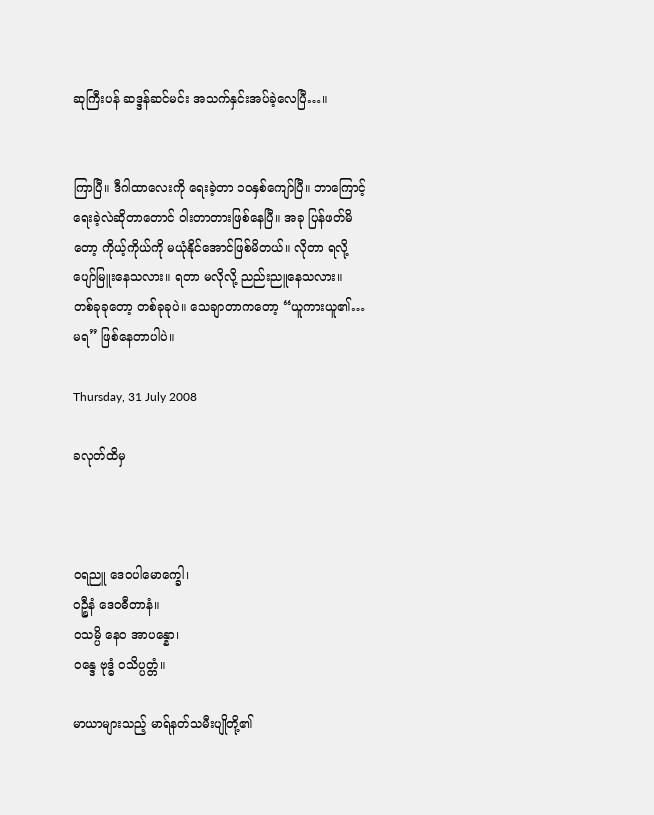ဆုကြီးပန် ဆဒ္ဒန်ဆင်မင်း အသက်နှင်းအပ်ခဲ့လေပြီ…။


ကြာပြီ။ ဒီဂါထာလေးကို ရေးခဲ့တာ ၁ဝနှစ်ကျော်ပြီ။ ဘာကြောင့်ရေးခဲ့လဲဆိုတာတောင် ဝါးတာတားဖြစ်နေပြီ။ အခု ပြန်ဖတ်မိတော့ ကိုယ့်ကိုယ်ကို မယုံနိုင်အောင်ဖြစ်မိတယ်။ လိုတာ ရလို့ ပျော်မြူးနေသလား။ ရတာ မလိုလို့ ညည်းညူနေသလား။ တစ်ခုခုတော့ တစ်ခုခုပဲ။ သေချာတာကတော့ “ယူကားယူ၏…မရ” ဖြစ်နေတာပါပဲ။

Thursday, 31 July 2008

ခလုတ်ထိမှ



ဝရညူ ဒေဝပါမောက္ခေါ၊
ဝဉ္စီနံ ဒေဝဓီတာနံ။
ဝသမ္ပိ နေဝ အာပန္နော၊
ဝန္ဒေ ဗုဒ္ဓံ ဝသိပ္ပတ္တံ။

မာယာများသည့် မာရ်နတ်သမီးပျိုတို့၏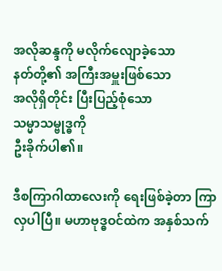အလိုဆန္ဒကို မလိုက်လျောခဲ့သော
နတ်တို့၏ အကြီးအမှူးဖြစ်သော
အလိုရှိတိုင်း ပြီးပြည့်စုံသော
သမ္မာသမ္ဗုဒ္ဓကို
ဦးခိုက်ပါ၏။

ဒီစကြာဂါထာလေးကို ရေးဖြစ်ခဲ့တာ ကြာလှပါပြီ။ မဟာဗုဒ္ဓဝင်ထဲက အနှစ်သက်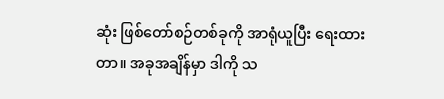ဆုံး ဖြစ်တော်စဉ်တစ်ခုကို အာရုံယူပြီး ရေးထားတာ။ အခုအချိန်မှာ ဒါကို သ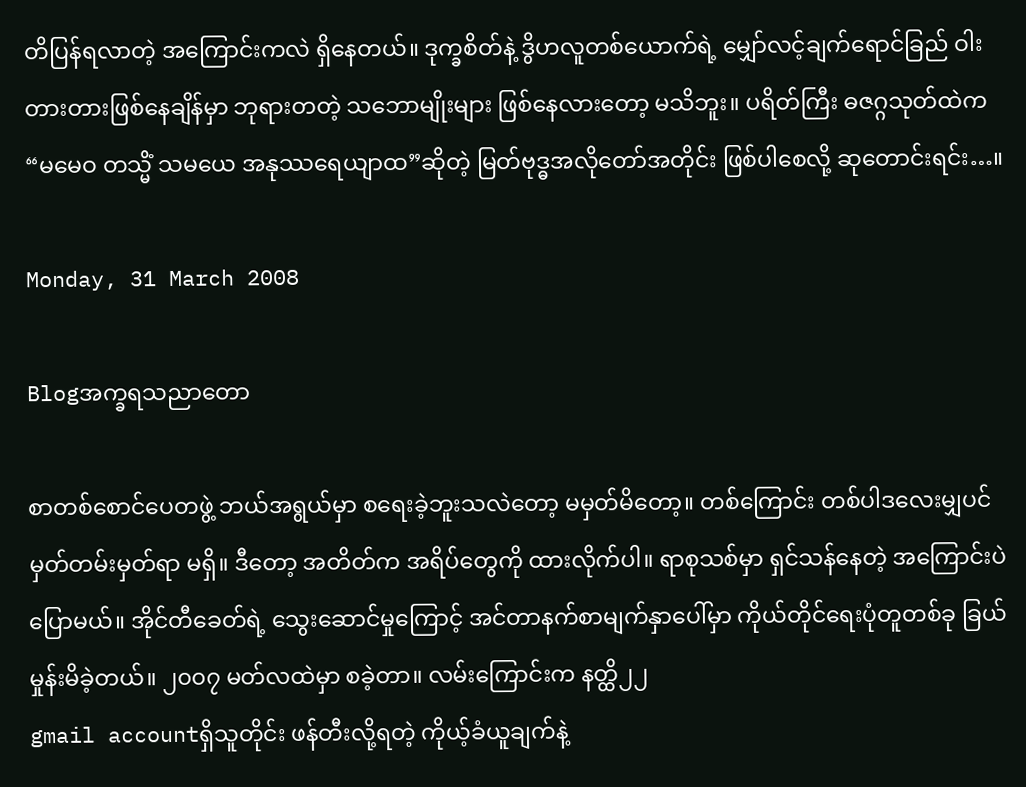တိပြန်ရလာတဲ့ အကြောင်းကလဲ ရှိနေတယ်။ ဒုက္ခစိတ်နဲ့ ဒွိဟလူတစ်ယောက်ရဲ့ မျှော်လင့်ချက်ရောင်ခြည် ဝါးတားတားဖြစ်နေချိန်မှာ ဘုရားတတဲ့ သဘောမျိုးများ ဖြစ်နေလားတော့ မသိဘူး။ ပရိတ်ကြီး ဓဇဂ္ဂသုတ်ထဲက “မမေဝ တသ္မိံ သမယေ အနုဿရေယျာထ”ဆိုတဲ့ မြတ်ဗုဒ္ဓအလိုတော်အတိုင်း ဖြစ်ပါစေလို့ ဆုတောင်းရင်း…။

Monday, 31 March 2008

Blogအက္ခရသညာတော

စာတစ်စောင်ပေတဖွဲ့ ဘယ်အရွယ်မှာ စရေးခဲ့ဘူးသလဲတော့ မမှတ်မိတော့။ တစ်ကြောင်း တစ်ပါဒလေးမျှပင် မှတ်တမ်းမှတ်ရာ မရှိ။ ဒီတော့ အတိတ်က အရိပ်တွေကို ထားလိုက်ပါ။ ရာစုသစ်မှာ ရှင်သန်နေတဲ့ အကြောင်းပဲ ပြောမယ်။ အိုင်တီခေတ်ရဲ့ သွေးဆောင်မှုကြောင့် အင်တာနက်စာမျက်နှာပေါ်မှာ ကိုယ်တိုင်ရေးပုံတူတစ်ခု ခြယ်မှုန်းမိခဲ့တယ်။ ၂၀၀၇ မတ်လထဲမှာ စခဲ့တာ။ လမ်းကြောင်းက နတ္ထိ၂၂
gmail accountရှိသူတိုင်း ဖန်တီးလို့ရတဲ့ ကိုယ့်ခံယူချက်နဲ့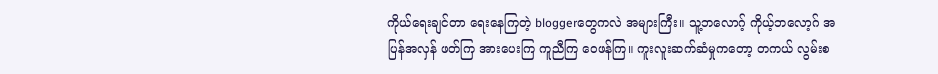ကိုယ်ရေးချင်တာ ရေးနေကြတဲ့ bloggerတွေကလဲ အများကြီး။ သူ့ဘလောဂ့် ကိုယ့်ဘလော့ဂ် အပြန်အလှန် ဖတ်ကြ အားပေးကြ ကူညီကြ ဝေဖန်ကြ။ ကူးလူးဆက်ဆံမှုကတော့ တကယ် လွမ်းစ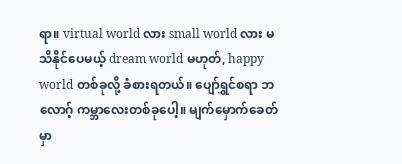ရာ။ virtual world လား small world လား မသိနိုင်ပေမယ့် dream world မဟုတ်, happy world တစ်ခုလို့ ခံစားရတယ်။ ပျော်ရွှင်စရာ ဘလောဂ့် ကမ္ဘာလေးတစ်ခုပေါ့။ မျက်မှောက်ခေတ်မှာ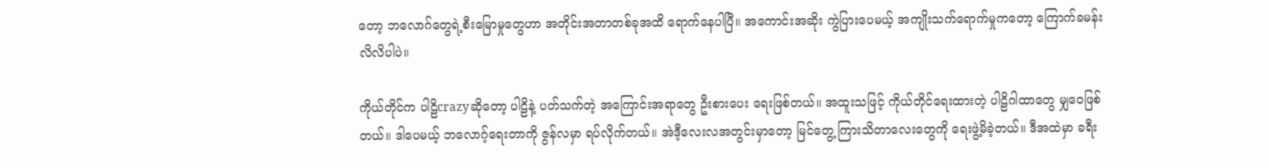တော့ ဘလောဂ်တွေရဲ့စီးမြောမှုတွေဟာ အတိုင်းအတာတစ်ခုအထိ ရောက်နေပါပြီ။ အကောင်းအဆိုး ကွဲပြားပေမယ့် အကျိုးသက်ရောက်မှုကတော့ ကြောက်ခမန်းလိလိပါပဲ။

ကိုယ်တိုင်က ပါဠိcrazyဆိုတော့ ပါဠိနဲ့ ပတ်သက်တဲ့ အကြောင်းအရာတွေ ဦးစားပေး ရေးဖြစ်တယ်။ အထူးသဖြင့် ကိုယ်တိုင်ရေးထားတဲ့ ပါဠိဂါထာတွေ မျှဝေဖြစ်တယ်။ ဒါပေမယ့် ဘလောဂ့်ရေးတာကို ဇွန်လမှာ ရပ်လိုက်တယ်။ အဲဒီ့လေးလအတွင်းမှာတော့ မြင်တွေ့ ကြားသိတာလေးတွေကို ရေးဖွဲ့မိခဲ့တယ်။ ဒီအထဲမှာ ခရီး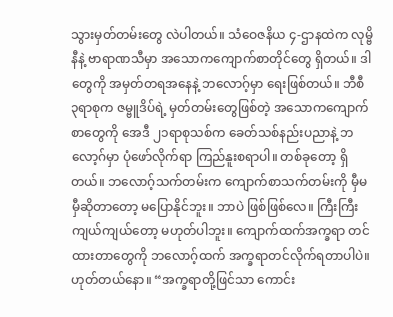သွားမှတ်တမ်းတွေ လဲပါတယ်။ သံဝေဇနိယ ၄-ဌာနထဲက လုမ္ဗိနီနဲ့ ဗာရာဏသီမှာ အသောကကျောက်စာတိုင်တွေ ရှိတယ်။ ဒါတွေကို အမှတ်တရအနေနဲ့ ဘလောဂ့်မှာ ရေးဖြစ်တယ်။ ဘီစီ ၃ရာစုက ဇမ္ဗူဒိပ်ရဲ့ မှတ်တမ်းတွေဖြစ်တဲ့ အသောကကျောက်စာတွေကို အေဒီ ၂၁ရာစုသစ်က ခေတ်သစ်နည်းပညာနဲ့ ဘလော့ဂ်မှာ ပုံဖော်လိုက်ရာ ကြည်နူးစရာပါ။ တစ်ခုတော့ ရှိတယ်။ ဘလောဂ့်သက်တမ်းက ကျောက်စာသက်တမ်းကို မှီမမှီဆိုတာတော့ မပြောနိုင်ဘူး။ ဘာပဲ ဖြစ်ဖြစ်လေ။ ကြီးကြီးကျယ်ကျယ်တော့ မဟုတ်ပါဘူး။ ကျောက်ထက်အက္ခရာ တင်ထားတာတွေကို ဘလောဂ့်ထက် အက္ခရာတင်လိုက်ရတာပါပဲ။ ဟုတ်တယ်နော။ “အက္ခရာတို့ဖြင်သာ ကောင်း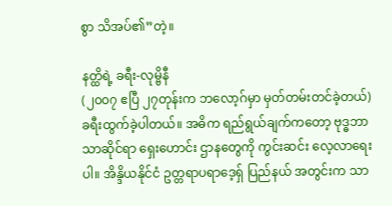စွာ သိအပ်၏”တဲ့။

နတ္ထိရဲ့ ခရီး-လုမ္ဗိနီ
(၂၀၀၇ ဧပြီ ၂၇တုန်းက ဘလော့ဂ်မှာ မှတ်တမ်းတင်ခဲ့တယ်)
ခရီးထွက်ခဲ့ပါတယ်။ အဓိက ရည်ရွယ်ချက်ကတော့ ဗုဒ္ဓဘာသာဆိုင်ရာ ရှေးဟောင်း ဌာနတွေကို ကွင်းဆင်း လေ့လာရေးပါ။ အိန္ဒိယနိုင်ငံ ဥတ္တရာပရာဒေ့ရှ် ပြည်နယ် အတွင်းက သာ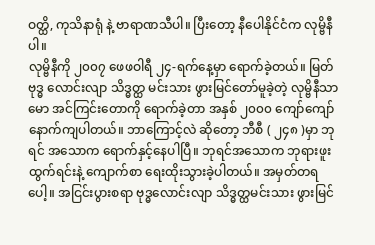ဝတ္ထိ, ကုသိနာရုံ နဲ့ ဗာရာဏသီပါ။ ပြီးတော့ နီပေါနိုင်ငံက လုမ္ဗိနီပါ။
လုမ္ဗိနီကို ၂၀၀၇ ဖေဖဝါရီ ၂၄-ရက်နေ့မှာ ရောက်ခဲ့တယ်။ မြတ်ဗုဒ္ဓ လောင်းလျာ သိဒ္ဓတ္ထ မင်းသား ဖွားမြင်တော်မူခဲ့တဲ့ လုမ္ဗိနီသာမော အင်ကြင်းတောကို ရောက်ခဲ့တာ အနှစ် ၂၀၀၀ ကျော်ကျော် နောက်ကျပါတယ်။ ဘာကြောင့်လဲ ဆိုတော့ ဘီစီ ( ၂၄၈ )မှာ ဘုရင် အသောက ရောက်နှင့်နေပါပြီ။ ဘုရင်အသောက ဘုရားဖူးထွက်ရင်းနဲ့ ကျောက်စာ ရေးထိုးသွားခဲ့ပါတယ်။ အမှတ်တရပေါ့။ အငြင်းပွားစရာ ဗုဒ္ဓလောင်းလျာ သိဒ္ဓတ္ထမင်းသား ဖွားမြင်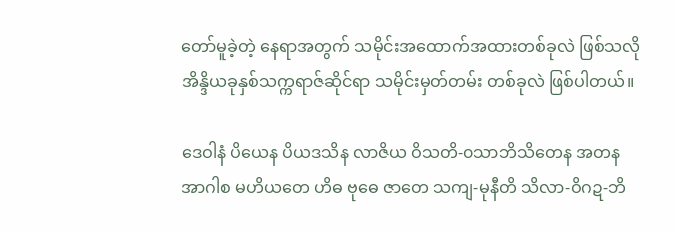တော်မူခဲ့တဲ့ နေရာအတွက် သမိုင်းအထောက်အထားတစ်ခုလဲ ဖြစ်သလို အိန္ဒိယခုနှစ်သက္ကရာဇ်ဆိုင်ရာ သမိုင်းမှတ်တမ်း တစ်ခုလဲ ဖြစ်ပါတယ်။

ဒေဝါနံ ပိယေန ပိယဒသိန လာဇိယ ဝိသတိ-၀သာဘိသိတေန အတန အာဂါစ မဟိယတေ ဟိဓ ဗုဓေ ဇာတေ သကျ-မုနီတိ သိလာ-ဝိဂဍ-ဘိ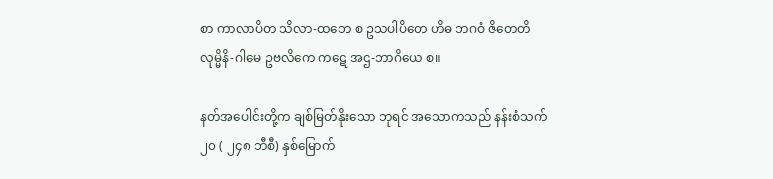စာ ကာလာပိတ သိလာ-ထဘေ စ ဥသပါပိတေ ဟိဓ ဘဂဝံ ဇိတေတိ လုမ္မိနိ-ဂါမေ ဥဗလိကေ ကဋေ အဌ-ဘာဂိယေ စ။

နတ်အပေါင်းတို့က ချစ်မြတ်နိုးသော ဘုရင် အသောကသည် နန်းစံသက် ၂၀ ( ၂၄၈ ဘီစီ) နှစ်မြောက်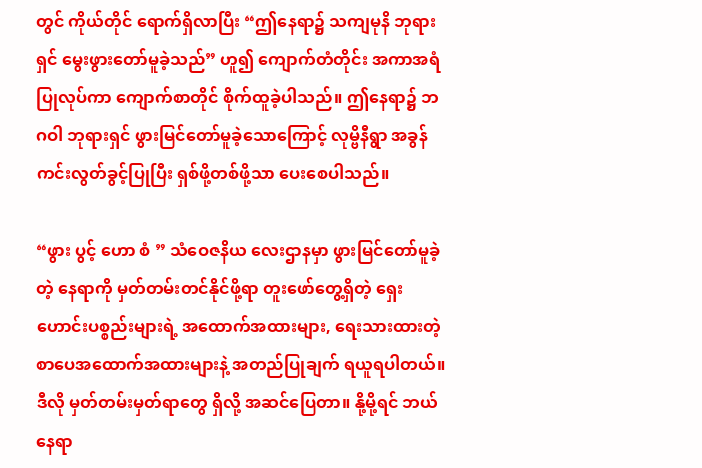တွင် ကိုယ်တိုင် ရောက်ရှိလာပြီး “ဤနေရာ၌ သကျမုနိ ဘုရားရှင် မွေးဖွားတော်မူခဲ့သည်” ဟူ၍ ကျောက်တံတိုင်း အကာအရံ ပြုလုပ်ကာ ကျောက်စာတိုင် စိုက်ထူခဲ့ပါသည်။ ဤနေရာ၌ ဘဂဝါ ဘုရားရှင် ဖွားမြင်တော်မူခဲ့သောကြောင့် လုမ္ဗိနီရွာ အခွန်ကင်းလွတ်ခွင့်ပြုပြီး ရှစ်ဖို့တစ်ဖို့သာ ပေးစေပါသည်။

“ဖွား ပွင့် ဟော စံ ” သံဝေဇနိယ လေးဌာနမှာ ဖွားမြင်တော်မူခဲ့တဲ့ နေရာကို မှတ်တမ်းတင်နိုင်ဖို့ရာ တူးဖော်တွေ့ရှိတဲ့ ရှေးဟောင်းပစ္စည်းများရဲ့ အထောက်အထားများ, ရေးသားထားတဲ့ စာပေအထောက်အထားများနဲ့ အတည်ပြုချက် ရယူရပါတယ်။ ဒီလို မှတ်တမ်းမှတ်ရာတွေ ရှိလို့ အဆင်ပြေတာ။ နို့မို့ရင် ဘယ်နေရာ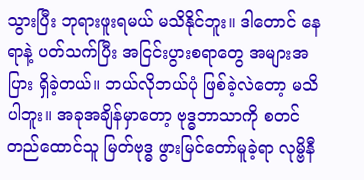သွားပြီး ဘုရားဖူးရမယ် မသိနိုင်ဘူး။ ဒါတောင် နေရာနဲ့ ပတ်သက်ပြီး အငြင်းပွားစရာတွေ အများအပြား ရှိခဲ့တယ်။ ဘယ်လိုဘယ်ပုံ ဖြစ်ခဲ့လဲတော့ မသိပါဘူး။ အခုအချိန်မှာတော့ ဗုဒ္ဓဘာသာကို စတင် တည်ထောင်သူ မြတ်ဗုဒ္ဓ ဖွားမြင်တော်မူခဲ့ရာ လုမ္ဗိနီ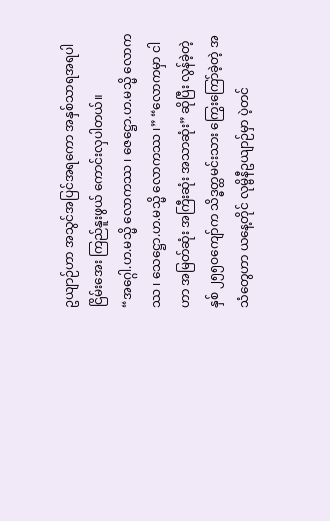ဥယျာဉ်ဟာ အသွင်အပြင်အရကော အနှစ်သာရအရပါ ငြိမ်းအေး ကြည်နူးဖွယ် ကောင်းလှပါတယ်။
“အဂ္ဂေါ.ဟ.မသ္မိ လောကဿ ၊ ဇေဋ္ဌော.ဟ.မသ္မိ လောကဿ ၊ သေဋ္ဌော.ဟ.မသ္မိ လောကဿ ၊” “လောကမှာ ငါဟာ အမြတ်ဆုံး အကြီးဆုံး အသာဆုံး” ဆိုပြီး လွန်ခဲ့တဲ့ နှစ် ၂၅၅ဝကျော်က သိဒ္ဓတ္ထမင်းသား ကြွေးကြော်ခဲ့တဲ့ အသံတွေဟာ ယနေ့တိုင် လုမ္ဗိနီဥယျာဉ်မှာ ပဲ့တင်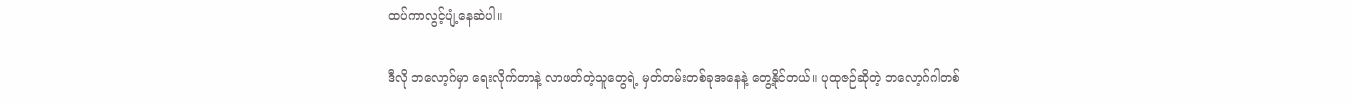ထပ်ကာလွင့်ပျံ့နေဆဲပါ။

ဒီလို ဘလော့ဂ်မှာ ရေးလိုက်တာနဲ့ လာဖတ်တဲ့သူတွေရဲ့ မှတ်တမ်းတစ်ခုအနေနဲ့ တွေ့နိုင်တယ်။ ပုထုဇဉ်ဆိုတဲ့ ဘလော့ဂ်ဂါတစ်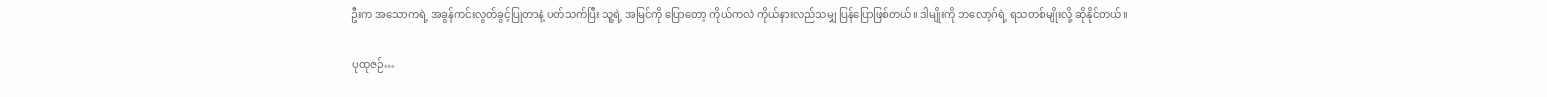ဦးက အသောကရဲ့ အခွန်ကင်းလွတ်ခွင့်ပြုတာနဲ့ ပတ်သက်ပြီး သူ့ရဲ့ အမြင်ကို ပြောတော့ ကိုယ်ကလဲ ကိုယ်နားလည်သမျှ ပြန်ပြောဖြစ်တယ်။ ဒါမျိုးကို ဘလော့ဂ်ရဲ့ ရသတစ်မျိုးလို့ ဆိုနိုင်တယ်။

ပုထုဇဉ်…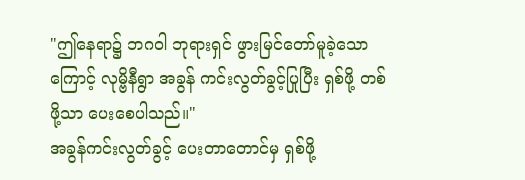"ဤနေရာ၌ ဘဂဝါ ဘုရားရှင် ဖွားမြင်တော်မူခဲ့သောကြောင့် လုမ္ဗိနီရွာ အခွန် ကင်းလွတ်ခွင့်ပြုပြီး ရှစ်ဖို့ တစ်ဖို့သာ ပေးစေပါသည်။"
အခွန်ကင်းလွတ်ခွင့် ပေးတာတောင်မှ ရှစ်ဖို့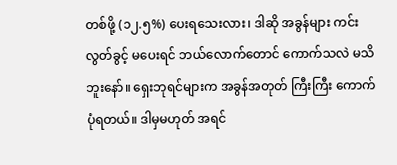တစ်ဖို့ (၁၂.၅%) ပေးရသေးလား၊ ဒါဆို အခွန်များ ကင်းလွတ်ခွင့် မပေးရင် ဘယ်လောက်တောင် ကောက်သလဲ မသိဘူးနော်။ ရှေးဘုရင်များက အခွန်အတုတ် ကြီးကြီး ကောက်ပုံရတယ်။ ဒါမှမဟုတ် အရင်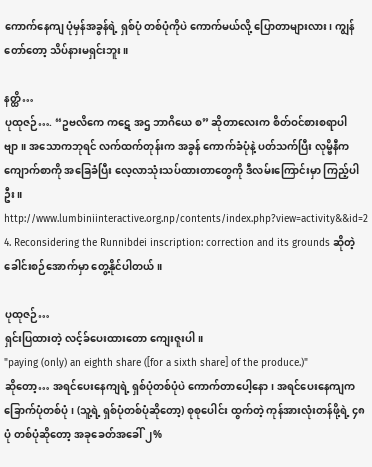ကောက်နေကျ ပုံမှန်အခွန်ရဲ့ ရှစ်ပုံ တစ်ပုံကိုပဲ ကောက်မယ်လို့ ပြောတာများလား၊ ကျွန်တော်တော့ သိပ်နားမရှင်းဘူး။

နတ္ထိ…
ပုထုဇဉ်…. “ဥဗလိကေ ကဋေ အဌ ဘာဂိယေ စ” ဆိုတာလေးက စိတ်ဝင်စားစရာပါဗျာ။ အသောကဘုရင် လက်ထက်တုန်းက အခွန် ကောက်ခံပုံနဲ့ ပတ်သက်ပြီး လုမ္ဗိနီက ကျောက်စာကို အခြေခံပြီး လေ့လာသုံးသပ်ထားတာတွေကို ဒီလမ်းကြောင်းမှာ ကြည့်ပါဦး။
http://www.lumbiniinteractive.org.np/contents/index.php?view=activity&&id=2
4. Reconsidering the Runnibdei inscription: correction and its grounds ဆိုတဲ့ ခေါင်းစဉ်အောက်မှာ တွေ့နိုင်ပါတယ်။

ပုထုဇဉ်…
ရှင်းပြထားတဲ့ လင့်ခ်ပေးထားတော ကျေးဇူးပါ။
"paying (only) an eighth share ([for a sixth share] of the produce.)"
ဆိုတော့… အရင်ပေးနေကျရဲ့ ရှစ်ပုံတစ်ပုံပဲ ကောက်တာပေါ့နော၊ အရင်ပေးနေကျက ခြောက်ပုံတစ်ပုံ၊ (သူ့ရဲ့ ရှစ်ပုံတစ်ပုံဆိုတော့) စုစုပေါင်း ထွက်တဲ့ ကုန်အားလုံးတန်ဖို့ရဲ့ ၄၈ပုံ တစ်ပုံဆိုတော့ အခုခေတ်အခေါ် ၂%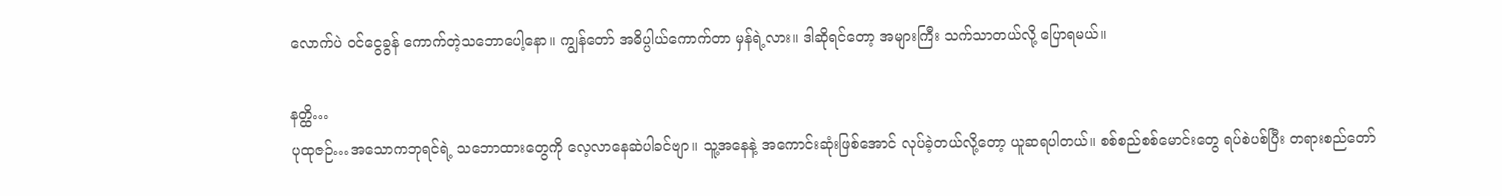လောက်ပဲ ဝင်ငွေခွန် ကောက်တဲ့သဘောပေါ့နော။ ကျွန်တော် အဓိပ္ပါယ်ကောက်တာ မှန်ရဲ့လား။ ဒါဆိုရင်တော့ အများကြီး သက်သာတယ်လို့ ပြောရမယ်။

နတ္ထိ…
ပုထုဇဉ်…အသောကဘုရင်ရဲ့ သဘောထားတွေကို လေ့လာနေဆဲပါခင်ဗျာ။ သူ့အနေနဲ့ အကောင်းဆုံးဖြစ်အောင် လုပ်ခဲ့တယ်လို့တော့ ယူဆရပါတယ်။ စစ်စည်စစ်မောင်းတွေ ရပ်စဲပစ်ပြီး တရားစည်တော်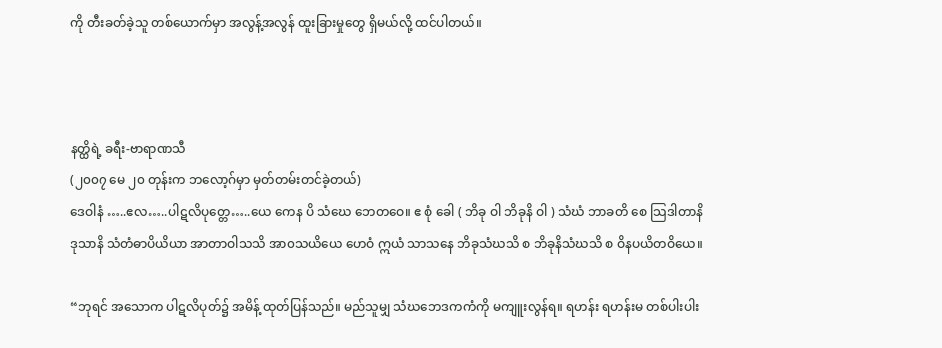ကို တီးခတ်ခဲ့သူ တစ်ယောက်မှာ အလွန့်အလွန် ထူးခြားမှုတွေ ရှိမယ်လို့ ထင်ပါတယ်။



နတ္ထိရဲ့ ခရီး-ဗာရာဏသီ
(၂၀၀၇ မေ ၂၀ တုန်းက ဘလော့ဂ်မှာ မှတ်တမ်းတင်ခဲ့တယ်)
ဒေဝါနံ …..ဧလ…..ပါဋလိပုတ္တေ…..ယေ ကေန ပိ သံဃေ ဘေတဝေ။ ဧ စုံ ခေါ ( ဘိခု ဝါ ဘိခုနိ ဝါ ) သံဃံ ဘာခတိ စေ သြဒါတာနိ ဒုသာနိ သံတံဓာပိယိယာ အာတာဝါသသိ အာ၀သယိယေ ဟေဝံ ဣယံ သာသနေ ဘိခုသံဃသိ စ ဘိခုနိသံဃသိ စ ဝိနပယိတဝိယေ။

“ဘုရင် အသောက ပါဋလိပုတ်၌ အမိန့် ထုတ်ပြန်သည်။ မည်သူမျှ သံဃဘေဒကကံကို မကျူးလွန်ရ။ ရဟန်း ရဟန်းမ တစ်ပါးပါး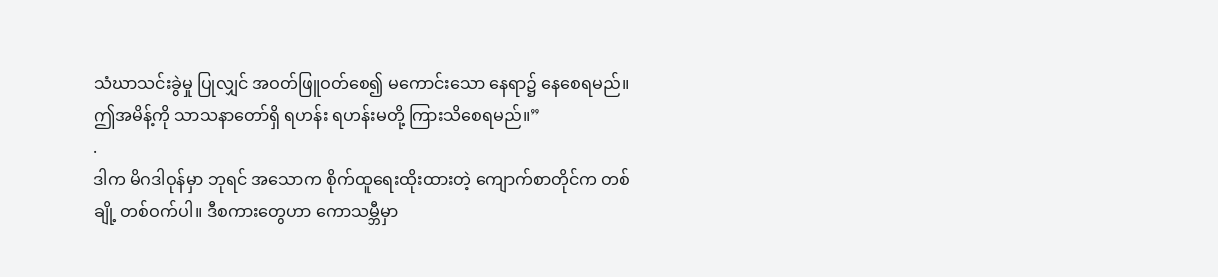သံဃာသင်းခွဲမှု ပြုလျှင် အဝတ်ဖြူဝတ်စေ၍ မကောင်းသော နေရာ၌ နေစေရမည်။ ဤအမိန့်ကို သာသနာတော်ရှိ ရဟန်း ရဟန်းမတို့ ကြားသိစေရမည်။”
.
ဒါက မိဂဒါဝုန်မှာ ဘုရင် အသောက စိုက်ထူရေးထိုးထားတဲ့ ကျောက်စာတိုင်က တစ်ချို့ တစ်ဝက်ပါ။ ဒီစကားတွေဟာ ကောသမ္ဘီမှာ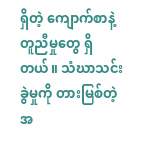ရှိတဲ့ ကျောက်စာနဲ့ တူညီမှုတွေ ရှိတယ်။ သံဃာသင်းခွဲမှုကို တားမြစ်တဲ့ အ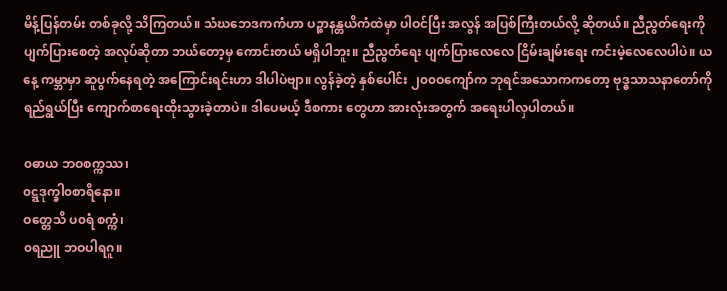မိန့်ပြန်တမ်း တစ်ခုလို့ သိကြတယ်။ သံဃဘေဒကကံဟာ ပဉ္စာနန္တယိကံထဲမှာ ပါဝင်ပြီး အလွန် အပြစ်ကြီးတယ်လို့ ဆိုတယ်။ ညီညွတ်ရေးကို ပျက်ပြားစေတဲ့ အလုပ်ဆိုတာ ဘယ်တော့မှ ကောင်းတယ် မရှိပါဘူး။ ညီညွတ်ရေး ပျက်ပြားလေလေ ငြိမ်းချမ်းရေး ကင်းမဲ့လေလေပါပဲ။ ယနေ့ ကမ္ဘာမှာ ဆူပွက်နေရတဲ့ အကြောင်းရင်းဟာ ဒါပါပဲဗျာ။ လွန်ခဲ့တဲ့ နှစ်ပေါင်း ၂၀၀ဝကျော်က ဘုရင်အသောကကတော့ ဗုဒ္ဓသာသနာတော်ကို ရည်ရွယ်ပြီး ကျောက်စာရေးထိုးသွားခဲ့တာပဲ။ ဒါပေမယ့် ဒီစကား တွေဟာ အားလုံးအတွက် အရေးပါလှပါတယ်။

၀ဓာယ ဘဝစက္ကဿ၊
၀ဋ္ဋဒုက္ခါ၀စာရိနော။
ဝတ္တေသိ ပ၀ရံ စက္ကံ၊
၀ရညူ ဘဝပါရဂူ။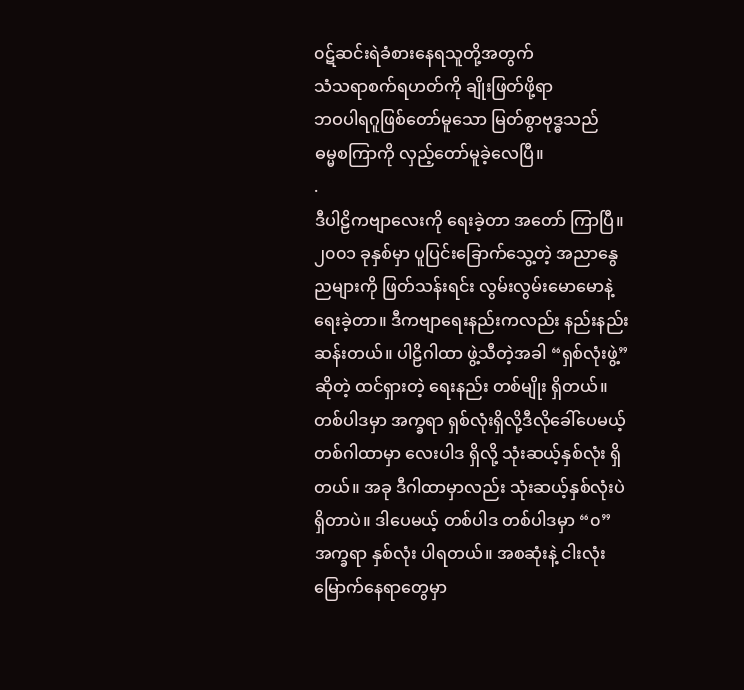၀ဋ်ဆင်းရဲခံစားနေရသူတို့အတွက်
သံသရာစက်ရဟတ်ကို ချိုးဖြတ်ဖို့ရာ
ဘဝပါရဂူဖြစ်တော်မူသော မြတ်စွာဗုဒ္ဓသည်
ဓမ္မစကြာကို လှည့်တော်မူခဲ့လေပြီ။
.
ဒီပါဠိကဗျာလေးကို ရေးခဲ့တာ အတော် ကြာပြီ။ ၂၀၀၁ ခုနှစ်မှာ ပူပြင်းခြောက်သွေ့တဲ့ အညာနွေညများကို ဖြတ်သန်းရင်း လွမ်းလွမ်းမောမောနဲ့ ရေးခဲ့တာ။ ဒီကဗျာရေးနည်းကလည်း နည်းနည်း ဆန်းတယ်။ ပါဠိဂါထာ ဖွဲ့သီတဲ့အခါ “ရှစ်လုံးဖွဲ့”ဆိုတဲ့ ထင်ရှားတဲ့ ရေးနည်း တစ်မျိုး ရှိတယ်။ တစ်ပါဒမှာ အက္ခရာ ရှစ်လုံးရှိလို့ဒီလိုခေါ်ပေမယ့် တစ်ဂါထာမှာ လေးပါဒ ရှိလို့ သုံးဆယ့်နှစ်လုံး ရှိတယ်။ အခု ဒီဂါထာမှာလည်း သုံးဆယ့်နှစ်လုံးပဲ ရှိတာပဲ။ ဒါပေမယ့် တစ်ပါဒ တစ်ပါဒမှာ “၀” အက္ခရာ နှစ်လုံး ပါရတယ်။ အစဆုံးနဲ့ ငါးလုံးမြောက်နေရာတွေမှာ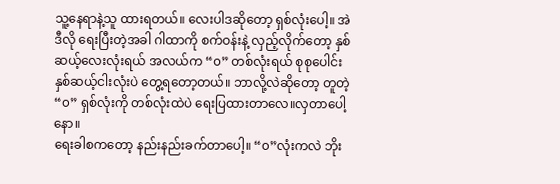သူ့နေရာနဲ့သူ ထားရတယ်။ လေးပါဒဆိုတော့ ရှစ်လုံးပေါ့။ အဲဒီလို ရေးပြီးတဲ့အခါ ဂါထာကို စက်ဝန်းနဲ့ လှည့်လိုက်တော့ နှစ်ဆယ့်လေးလုံးရယ် အလယ်က “၀” တစ်လုံးရယ် စုစုပေါင်း နှစ်ဆယ့်ငါးလုံးပဲ တွေ့ရတော့တယ်။ ဘာလို့လဲဆိုတော့ တူတဲ့ “၀” ရှစ်လုံးကို တစ်လုံးထဲပဲ ရေးပြထားတာလေ။လှတာပေါ့နော။
ရေးခါစကတော့ နည်းနည်းခက်တာပေါ့။ “၀”လုံးကလဲ ဘိုး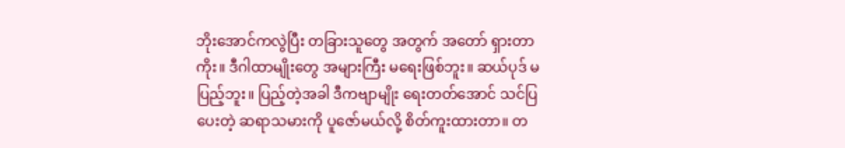ဘိုးအောင်ကလွဲပြီး တခြားသူတွေ အတွက် အတော် ရှားတာကိုး။ ဒီဂါထာမျိုးတွေ အများကြီး မရေးဖြစ်ဘူး။ ဆယ်ပုဒ် မပြည့်ဘူး။ ပြည့်တဲ့အခါ ဒီကဗျာမျိုး ရေးတတ်အောင် သင်ပြပေးတဲ့ ဆရာသမားကို ပူဇော်မယ်လို့ စိတ်ကူးထားတာ။ တ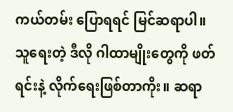ကယ်တမ်း ပြောရရင် မြင်ဆရာပါ။ သူရေးတဲ့ ဒီလို ဂါထာမျိုးတွေကို ဖတ်ရင်းနဲ့ လိုက်ရေးဖြစ်တာကိုး။ ဆရာ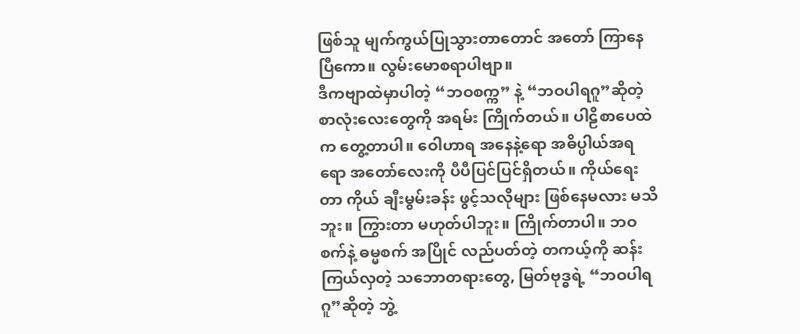ဖြစ်သူ မျက်ကွယ်ပြုသွားတာတောင် အတော် ကြာနေပြီကော။ လွမ်းမောစရာပါဗျာ။
ဒီကဗျာထဲမှာပါတဲ့ “ဘဝစက္က” နဲ့ “ဘဝပါရဂူ”ဆိုတဲ့ စာလုံးလေးတွေကို အရမ်း ကြိုက်တယ်။ ပါဠိစာပေထဲက တွေ့တာပါ။ ဝေါဟာရ အနေနဲ့ရော အဓိပ္ပါယ်အရရော အတော်လေးကို ပီပီပြင်ပြင်ရှိတယ်။ ကိုယ်ရေးတာ ကိုယ် ချီးမွမ်းခန်း ဖွင့်သလိုများ ဖြစ်နေမလား မသိဘူး။ ကြွားတာ မဟုတ်ပါဘူး။ ကြိုက်တာပါ။ ဘဝစက်နဲ့ ဓမ္မစက် အပြိုင် လည်ပတ်တဲ့ တကယ့်ကို ဆန်းကြယ်လှတဲ့ သဘောတရားတွေ, မြတ်ဗုဒ္ဓရဲ့ “ဘဝပါရဂူ”ဆိုတဲ့ ဘွဲ့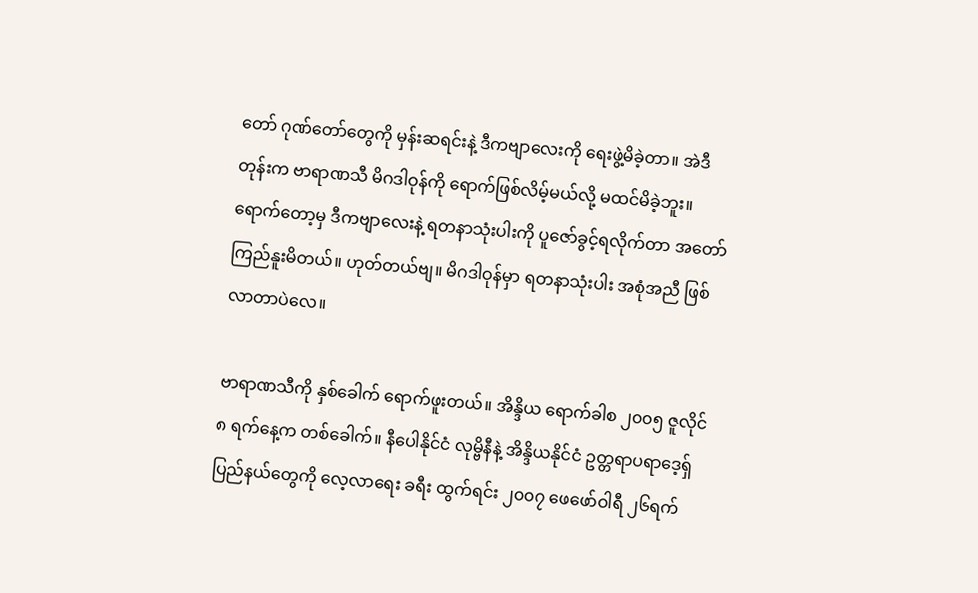တော် ဂုဏ်တော်တွေကို မှန်းဆရင်းနဲ့ ဒီကဗျာလေးကို ရေးဖွဲ့မိခဲ့တာ။ အဲဒီတုန်းက ဗာရာဏသီ မိဂဒါဝုန်ကို ရောက်ဖြစ်လိမ့်မယ်လို့ မထင်မိခဲ့ဘူး။ ရောက်တော့မှ ဒီကဗျာလေးနဲ့ ရတနာသုံးပါးကို ပူဇော်ခွင့်ရလိုက်တာ အတော် ကြည်နူးမိတယ်။ ဟုတ်တယ်ဗျ။ မိဂဒါဝုန်မှာ ရတနာသုံးပါး အစုံအညီ ဖြစ်လာတာပဲလေ။

ဗာရာဏသီကို နှစ်ခေါက် ရောက်ဖူးတယ်။ အိန္ဒိယ ရောက်ခါစ ၂၀၀၅ ဇူလိုင် ၈ ရက်နေ့က တစ်ခေါက်။ နီပေါနိုင်ငံ လုမ္ဗိနီနဲ့ အိန္ဒိယနိုင်ငံ ဥတ္တရာပရာဒေ့ရှ်ပြည်နယ်တွေကို လေ့လာရေး ခရီး ထွက်ရင်း ၂၀၀၇ ဖေဖော်ဝါရီ ၂၆ရက်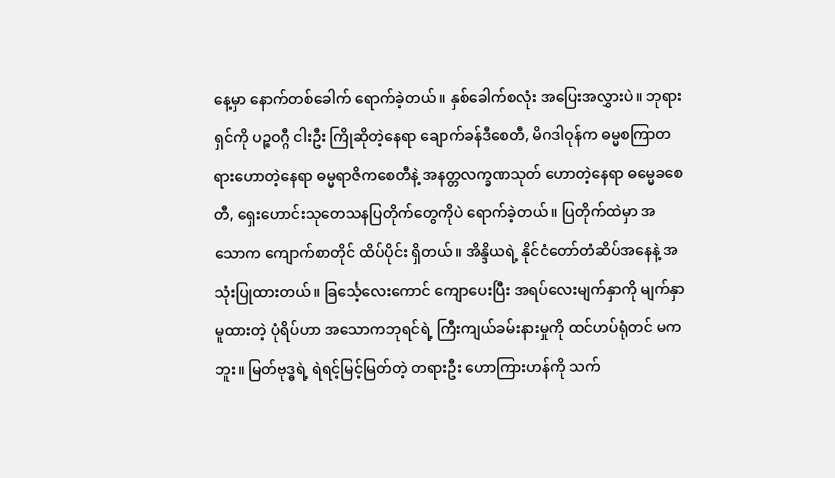နေ့မှာ နောက်တစ်ခေါက် ရောက်ခဲ့တယ်။ နှစ်ခေါက်စလုံး အပြေးအလွှားပဲ။ ဘုရားရှင်ကို ပဉ္စဝဂ္ဂီ ငါးဦး ကြိုဆိုတဲ့နေရာ ချောက်ခန်ဒီစေတီ, မိဂဒါဝုန်က ဓမ္မစကြာတရားဟောတဲ့နေရာ ဓမ္မရာဇိကစေတီနဲ့ အနတ္တလက္ခဏသုတ် ဟောတဲ့နေရာ ဓမ္မေခစေတီ, ရှေးဟောင်းသုတေသနပြတိုက်တွေကိုပဲ ရောက်ခဲ့တယ်။ ပြတိုက်ထဲမှာ အသောက ကျောက်စာတိုင် ထိပ်ပိုင်း ရှိတယ်။ အိန္ဒိယရဲ့ နိုင်ငံတော်တံဆိပ်အနေနဲ့ အသုံးပြုထားတယ်။ ခြင်္သေ့လေးကောင် ကျောပေးပြီး အရပ်လေးမျက်နှာကို မျက်နှာမူထားတဲ့ ပုံရိပ်ဟာ အသောကဘုရင်ရဲ့ ကြီးကျယ်ခမ်းနားမှုကို ထင်ဟပ်ရုံတင် မကဘူး။ မြတ်ဗုဒ္ဓရဲ့ ရဲရင့်မြင့်မြတ်တဲ့ တရားဦး ဟောကြားဟန်ကို သက်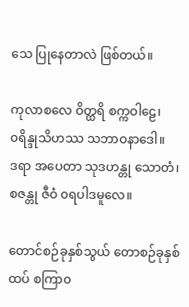သေ ပြုနေတာလဲ ဖြစ်တယ်။

ကုလာစလေ ဝိတ္ထရိ စက္ကဝါဠေ၊
၀ရိန္ဒုသိဟဿ သဘာဝနာဒေါ။
ဒရာ အပေတာ သုဒဟန္တု သောတံ၊
စဇန္တု ဇီဝံ ၀ရပါဒမူလေ။

တောင်စဉ်ခုနှစ်သွယ် တောစဉ်ခုနှစ်ထပ် စကြာ၀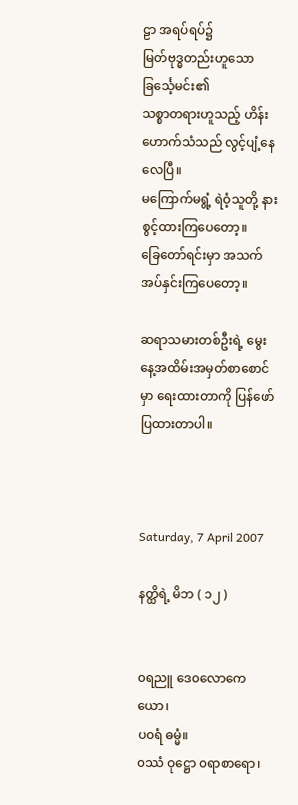ဠာ အရပ်ရပ်၌
မြတ်ဗုဒ္ဓတည်းဟူသော ခြင်္သေ့မင်း၏
သစ္စာတရားဟူသည့် ဟိန်းဟောက်သံသည် လွင့်ပျံ့နေလေပြီ။
မကြောက်မရွံ့ ရဲဝံ့သူတို့ နားစွင့်ထားကြပေတော့။
ခြေတော်ရင်းမှာ အသက် အပ်နှင်းကြပေတော့။

ဆရာသမားတစ်ဦးရဲ့ မွေးနေ့အထိမ်းအမှတ်စာစောင်မှာ ရေးထားတာကို ပြန်ဖော်ပြထားတာပါ။



Saturday, 7 April 2007

နတ္ထိရဲ့ မိဘ ( ၁၂ )


၀ရညူ ဒေ၀လောကေ ယော၊
ပ၀ရံ ဓမ္မံ။
၀ဿံ ဝုဋ္ဌော ၀ရာစာရော၊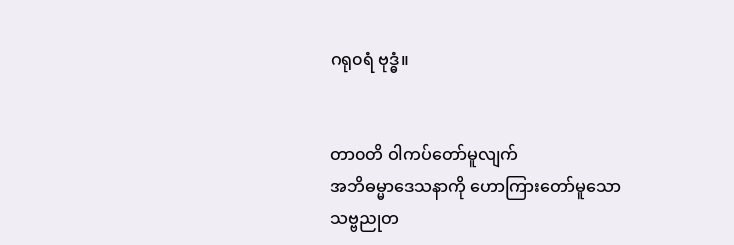ဂရု၀ရံ ဗုဒ္ဓံ။


တာ၀တိ ဝါကပ်တော်မူလျက်
အဘိဓမ္မာဒေသနာကို ဟောကြားတော်မူသော
သဗ္ဗညုတ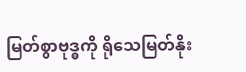မြတ်စွာဗုဒ္ဓကို ရိုသေမြတ်နိုး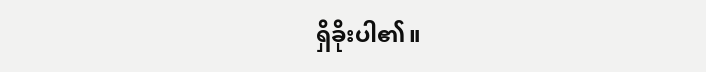ရှိခိုးပါ၏။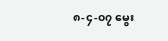၈-၄-၀၇ မွေး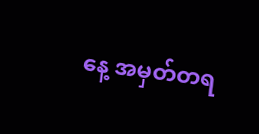နေ့ အမှတ်တရ